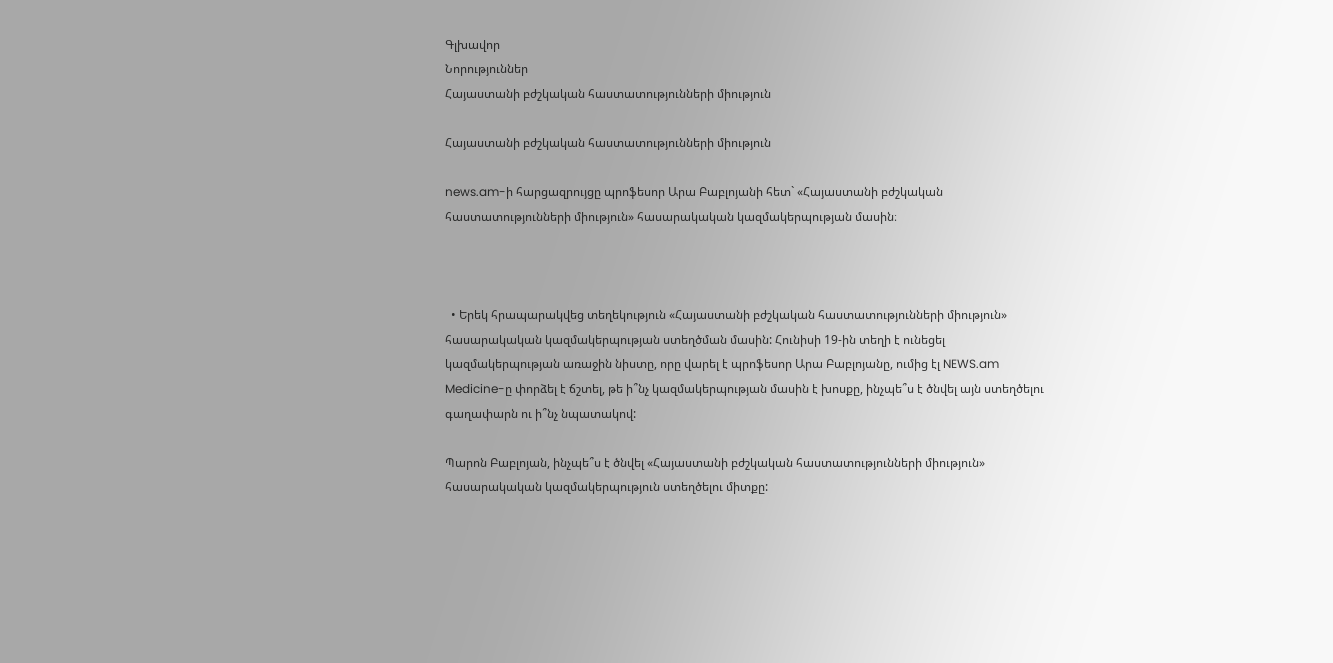Գլխավոր
Նորություններ
Հայաստանի բժշկական հաստատությունների միություն

Հայաստանի բժշկական հաստատությունների միություն

news.am-ի հարցազրույցը պրոֆեսոր Արա Բաբլոյանի հետ` «Հայաստանի բժշկական հաստատությունների միություն» հասարակական կազմակերպության մասին։



  • Երեկ հրապարակվեց տեղեկություն «Հայաստանի բժշկական հաստատությունների միություն» հասարակական կազմակերպության ստեղծման մասին: Հունիսի 19-ին տեղի է ունեցել կազմակերպության առաջին նիստը, որը վարել է պրոֆեսոր Արա Բաբլոյանը, ումից էլ NEWS.am Medicine-ը փորձել է ճշտել, թե ի՞նչ կազմակերպության մասին է խոսքը, ինչպե՞ս է ծնվել այն ստեղծելու գաղափարն ու ի՞նչ նպատակով:

Պարոն Բաբլոյան, ինչպե՞ս է ծնվել «Հայաստանի բժշկական հաստատությունների միություն» հասարակական կազմակերպություն ստեղծելու միտքը: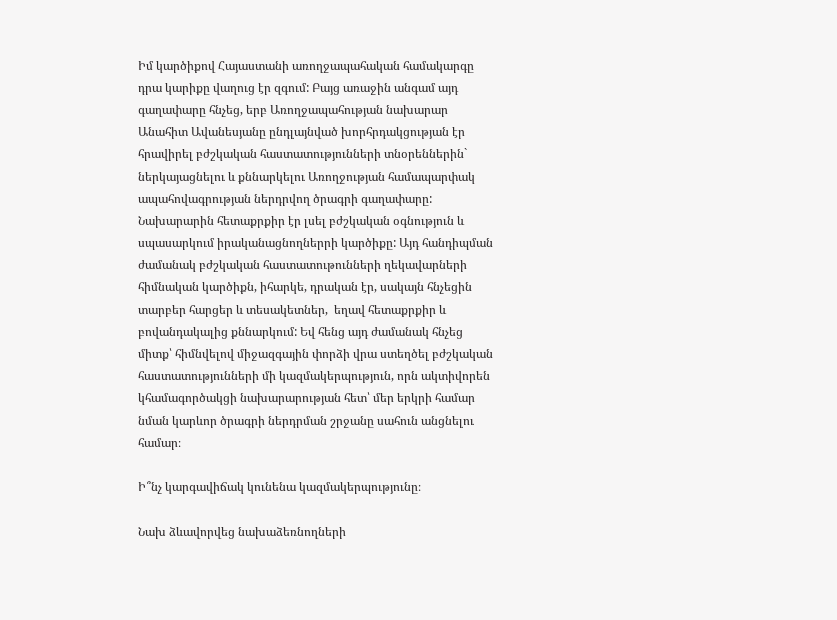Իմ կարծիքով Հայաստանի առողջապահական համակարգը դրա կարիքը վաղուց էր զգում: Բայց առաջին անգամ այդ գաղափարը հնչեց, երբ Առողջապահության նախարար Անահիտ Ավանեսյանը ընդլայնված խորհրդակցության էր հրավիրել բժշկական հաստատությունների տնօրեններին` ներկայացնելու և քննարկելու Առողջության համապարփակ ապահովագրության ներդրվող ծրագրի գաղափարը: Նախարարին հետաքրքիր էր լսել բժշկական օգնություն և սպասարկում իրականացնողներրի կարծիքը: Այդ հանդիպման ժամանակ բժշկական հաստատութունների ղեկավարների հիմնական կարծիքն, իհարկե, դրական էր, սակայն հնչեցին տարբեր հարցեր և տեսակետներ,  եղավ հետաքրքիր և բովանդակալից քննարկում: Եվ հենց այդ ժամանակ հնչեց միտք՝ հիմնվելով միջազգային փորձի վրա ստեղծել բժշկական հաստատությունների մի կազմակերպություն, որն ակտիվորեն կհամագործակցի նախարարության հետ՝ մեր երկրի համար նման կարևոր ծրագրի ներդրման շրջանը սահուն անցնելու համար։

Ի՞նչ կարգավիճակ կունենա կազմակերպությունը։

Նախ ձևավորվեց նախաձեռնողների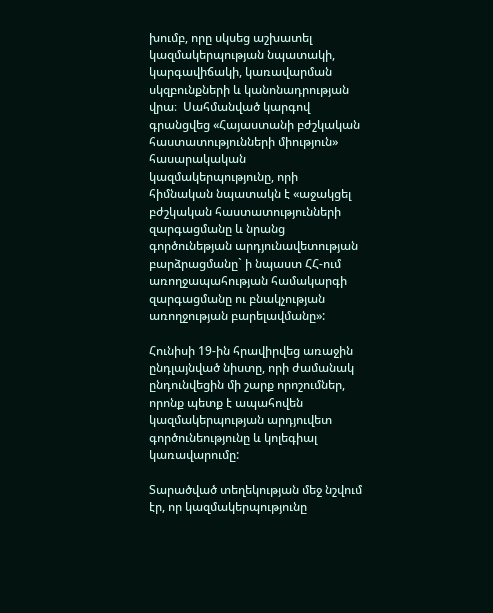խումբ, որը սկսեց աշխատել կազմակերպության նպատակի, կարգավիճակի, կառավարման սկզբունքների և կանոնադրության վրա։  Սահմանված կարգով գրանցվեց «Հայաստանի բժշկական հաստատությունների միություն»  հասարակական կազմակերպությունը, որի հիմնական նպատակն է «աջակցել բժշկական հաստատությունների զարգացմանը և նրանց գործունեթյան արդյունավետության բարձրացմանը` ի նպաստ ՀՀ-ում առողջապահության համակարգի զարգացմանը ու բնակչության առողջության բարելավմանը»:

Հունիսի 19-ին հրավիրվեց առաջին ընդլայնված նիստը, որի ժամանակ ընդունվեցին մի շարք որոշումներ, որոնք պետք է ապահովեն կազմակերպության արդյուվետ գործունեությունը և կոլեգիալ կառավարումը:

Տարածված տեղեկության մեջ նշվում էր, որ կազմակերպությունը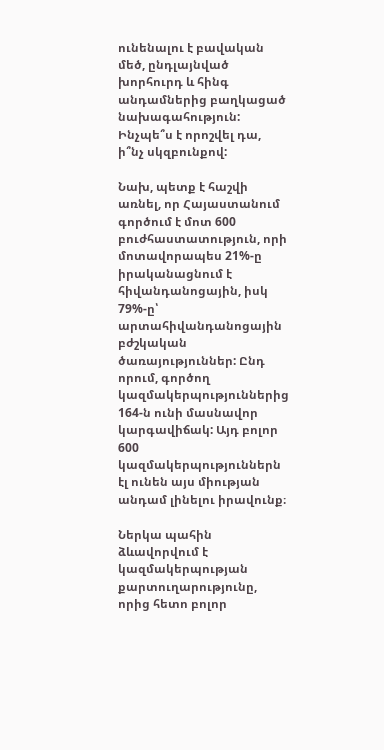ունենալու է բավական մեծ, ընդլայնված խորհուրդ և հինգ անդամներից բաղկացած նախագահություն: Ինչպե՞ս է որոշվել դա, ի՞նչ սկզբունքով:

Նախ, պետք է հաշվի առնել, որ Հայաստանում գործում է մոտ 600 բուժհաստատություն, որի մոտավորապես 21%-ը իրականացնում է հիվանդանոցային, իսկ 79%-ը՝ արտահիվանդանոցային բժշկական ծառայություններ: Ընդ որում, գործող կազմակերպություններից 164-ն ունի մասնավոր կարգավիճակ: Այդ բոլոր 600 կազմակերպություններն էլ ունեն այս միության անդամ լինելու իրավունք։

Ներկա պահին ձևավորվում է կազմակերպության քարտուղարությունը, որից հետո բոլոր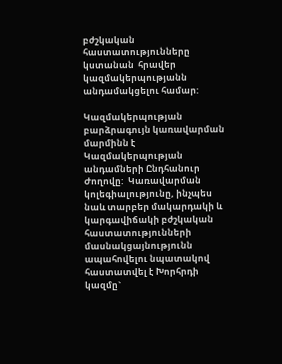բժշկական հաստատությունները կստանան  հրավեր կազմակերպությանն անդամակցելու համար:

Կազմակերպության բարձրագույն կառավարման մարմինն է Կազմակերպության անդամների Ընդհանուր Ժողովը:  Կառավարման կոլեգիալությունը, ինչպես նաև տարբեր մակարդակի և կարգավիճակի բժշկական հաստատությունների մասնակցայնությունն ապահովելու նպատակով հաստատվել է Խորհրդի կազմը`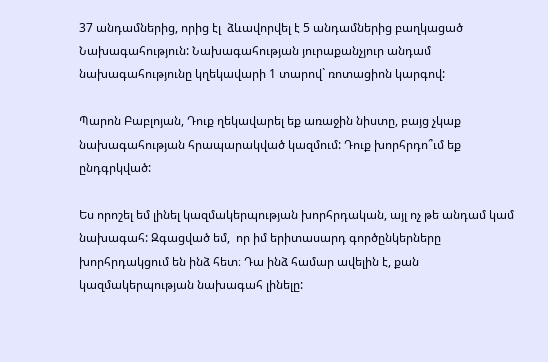37 անդամներից, որից էլ  ձևավորվել է 5 անդամներից բաղկացած Նախագահություն: Նախագահության յուրաքանչյուր անդամ նախագահությունը կղեկավարի 1 տարով` ռոտացիոն կարգով:

Պարոն Բաբլոյան, Դուք ղեկավարել եք առաջին նիստը, բայց չկաք նախագահության հրապարակված կազմում: Դուք խորհրդո՞ւմ եք ընդգրկված:

Ես որոշել եմ լինել կազմակերպության խորհրդական, այլ ոչ թե անդամ կամ  նախագահ: Զգացված եմ,  որ իմ երիտասարդ գործընկերները խորհրդակցում են ինձ հետ։ Դա ինձ համար ավելին է, քան կազմակերպության նախագահ լինելը: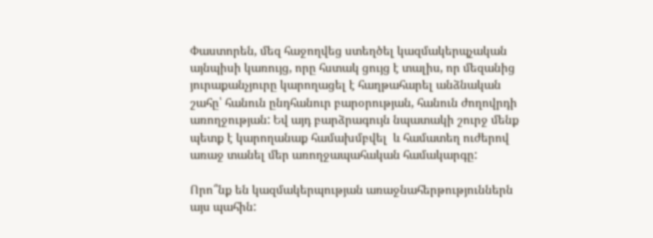Փաստորեն, մեզ հաջողվեց ստեղծել կազմակերպչական այնպիսի կառույց, որը հստակ ցույց է տալիս, որ մեզանից յուրաքանչյուրը կարողացել է հաղթահարել անձնական շահը՝ հանուն ընդհանուր բարօրության, հանուն ժողովրդի առողջության: Եվ այդ բարձրագույն նպատակի շուրջ մենք պետք է կարողանաք համախմբվել  և համատեղ ուժերով առաջ տանել մեր առողջապահական համակարգը:

Որո՞նք են կազմակերպության առաջնահերթություններն այս պահին: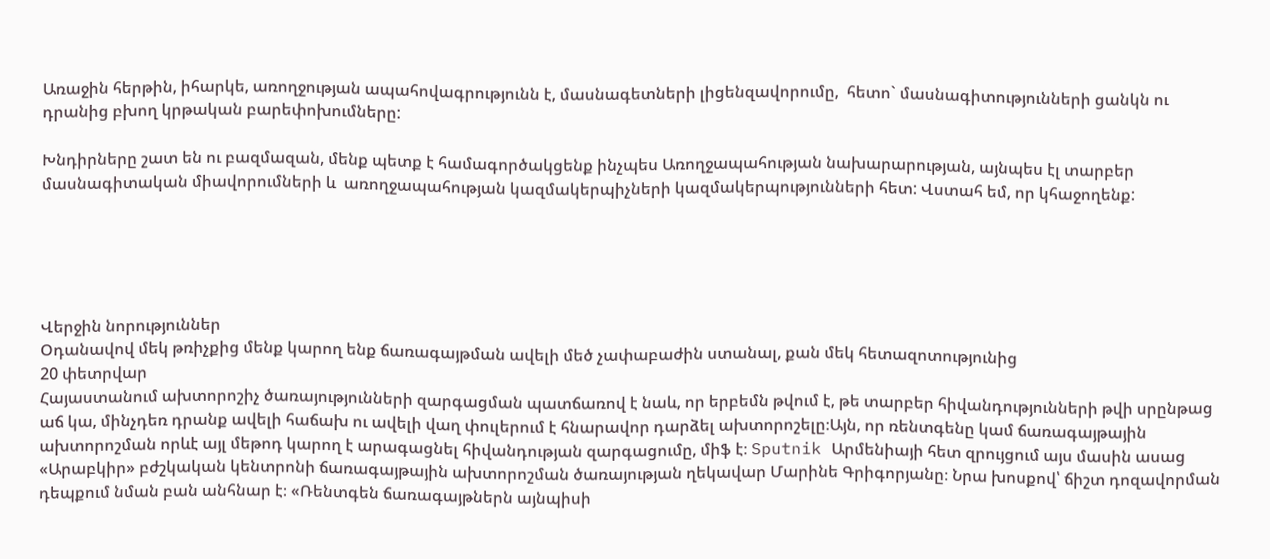Առաջին հերթին, իհարկե, առողջության ապահովագրությունն է, մասնագետների լիցենզավորումը,  հետո` մասնագիտությունների ցանկն ու դրանից բխող կրթական բարեփոխումները:

Խնդիրները շատ են ու բազմազան, մենք պետք է համագործակցենք ինչպես Առողջապահության նախարարության, այնպես էլ տարբեր մասնագիտական միավորումների և  առողջապահության կազմակերպիչների կազմակերպությունների հետ: Վստահ եմ, որ կհաջողենք:





Վերջին նորություններ
Օդանավով մեկ թռիչքից մենք կարող ենք ճառագայթման ավելի մեծ չափաբաժին ստանալ, քան մեկ հետազոտությունից
20 փետրվար
Հայաստանում ախտորոշիչ ծառայությունների զարգացման պատճառով է նաև, որ երբեմն թվում է, թե տարբեր հիվանդությունների թվի սրընթաց աճ կա, մինչդեռ դրանք ավելի հաճախ ու ավելի վաղ փուլերում է հնարավոր դարձել ախտորոշելը։Այն, որ ռենտգենը կամ ճառագայթային ախտորոշման որևէ այլ մեթոդ կարող է արագացնել հիվանդության զարգացումը, միֆ է։ Sputnik Արմենիայի հետ զրույցում այս մասին ասաց «Արաբկիր» բժշկական կենտրոնի ճառագայթային ախտորոշման ծառայության ղեկավար Մարինե Գրիգորյանը։ Նրա խոսքով՝ ճիշտ դոզավորման դեպքում նման բան անհնար է։ «Ռենտգեն ճառագայթներն այնպիսի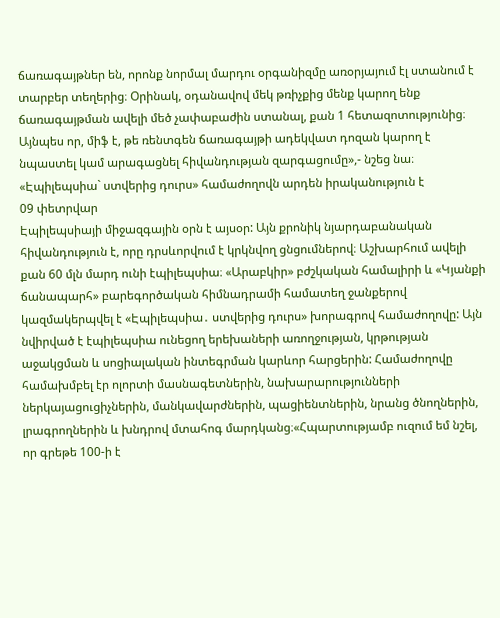ճառագայթներ են, որոնք նորմալ մարդու օրգանիզմը առօրյայում էլ ստանում է տարբեր տեղերից։ Օրինակ, օդանավով մեկ թռիչքից մենք կարող ենք ճառագայթման ավելի մեծ չափաբաժին ստանալ, քան 1 հետազոտությունից։ Այնպես որ, միֆ է, թե ռենտգեն ճառագայթի ադեկվատ դոզան կարող է նպաստել կամ արագացնել հիվանդության զարգացումը»,- նշեց նա։
«Էպիլեպսիա` ստվերից դուրս» համաժողովն արդեն իրականություն է
09 փետրվար
Էպիլեպսիայի միջազգային օրն է այսօր: Այն քրոնիկ նյարդաբանական հիվանդություն է, որը դրսևորվում է կրկնվող ցնցումներով։ Աշխարհում ավելի քան 60 մլն մարդ ունի էպիլեպսիա։ «Արաբկիր» բժշկական համալիրի և «Կյանքի ճանապարհ» բարեգործական հիմնադրամի համատեղ ջանքերով կազմակերպվել է «Էպիլեպսիա․ ստվերից դուրս» խորագրով համաժողովը: Այն նվիրված է էպիլեպսիա ունեցող երեխաների առողջության, կրթության աջակցման և սոցիալական ինտեգրման կարևոր հարցերին: Համաժողովը համախմբել էր ոլորտի մասնագետներին, նախարարությունների ներկայացուցիչներին, մանկավարժներին, պացիենտներին, նրանց ծնողներին, լրագրողներին և խնդրով մտահոգ մարդկանց։«Հպարտությամբ ուզում եմ նշել, որ գրեթե 100-ի է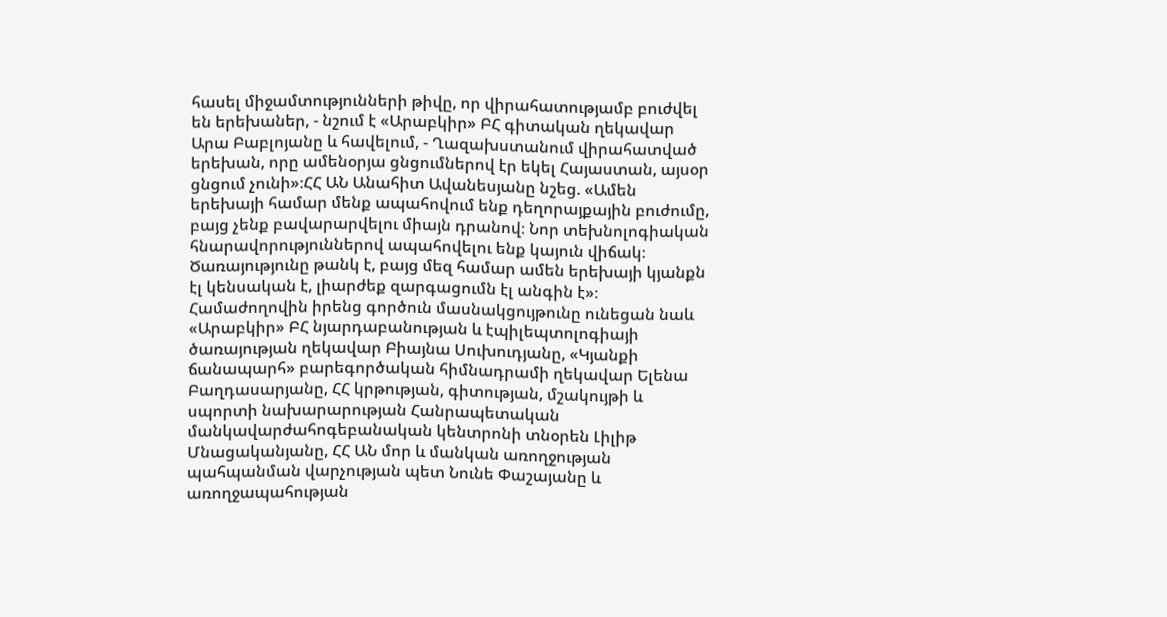հասել միջամտությունների թիվը, որ վիրահատությամբ բուժվել են երեխաներ, - նշում է «Արաբկիր» ԲՀ գիտական ղեկավար Արա Բաբլոյանը և հավելում, - Ղազախստանում վիրահատված երեխան, որը ամենօրյա ցնցումներով էր եկել Հայաստան, այսօր ցնցում չունի»։ՀՀ ԱՆ Անահիտ Ավանեսյանը նշեց. «Ամեն երեխայի համար մենք ապահովում ենք դեղորայքային բուժումը, բայց չենք բավարարվելու միայն դրանով։ Նոր տեխնոլոգիական հնարավորություններով ապահովելու ենք կայուն վիճակ։ Ծառայությունը թանկ է, բայց մեզ համար ամեն երեխայի կյանքն էլ կենսական է, լիարժեք զարգացումն էլ անգին է»։ Համաժողովին իրենց գործուն մասնակցույթունը ունեցան նաև «Արաբկիր» ԲՀ նյարդաբանության և էպիլեպտոլոգիայի ծառայության ղեկավար Բիայնա Սուխուդյանը, «Կյանքի ճանապարհ» բարեգործական հիմնադրամի ղեկավար Ելենա Բաղդասարյանը, ՀՀ կրթության, գիտության, մշակույթի և սպորտի նախարարության Հանրապետական մանկավարժահոգեբանական կենտրոնի տնօրեն Լիլիթ Մնացականյանը, ՀՀ ԱՆ մոր և մանկան առողջության պահպանման վարչության պետ Նունե Փաշայանը և առողջապահության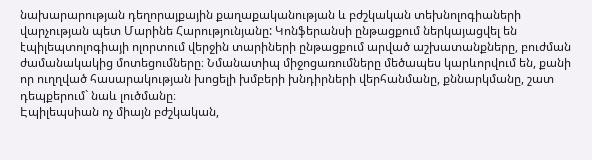նախարարության դեղորայքային քաղաքականության և բժշկական տեխնոլոգիաների վարչության պետ Մարինե Հարությունյանը: Կոնֆերանսի ընթացքում ներկայացվել են էպիլեպտոլոգիայի ոլորտում վերջին տարիների ընթացքում արված աշխատանքները, բուժման ժամանակակից մոտեցումները։ Նմանատիպ միջոցառումները մեծապես կարևորվում են, քանի որ ուղղված հասարակության խոցելի խմբերի խնդիրների վերհանմանը, քննարկմանը, շատ դեպքերում` նաև լուծմանը։
Էպիլեպսիան ոչ միայն բժշկական,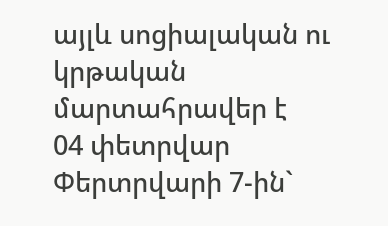այլև սոցիալական ու կրթական մարտահրավեր է
04 փետրվար
Փերտրվարի 7-ին`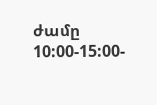ժամը 10:00-15:00-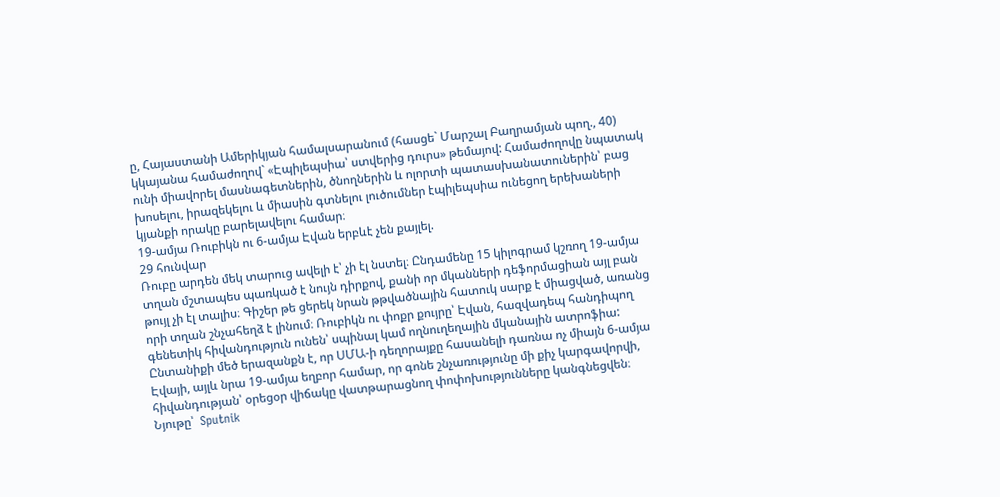ը, Հայաստանի Ամերիկյան համալսարանում (հասցե` Մարշալ Բաղրամյան պող., 40) կկայանա համաժողով` «Էպիլեպսիա՝ ստվերից դուրս» թեմայով: Համաժողովը նպատակ ունի միավորել մասնագետներին, ծնողներին և ոլորտի պատասխանատուներին՝ բաց խոսելու, իրազեկելու և միասին գտնելու լուծումներ էպիլեպսիա ունեցող երեխաների կյանքի որակը բարելավելու համար։
19-ամյա Ռուբիկն ու 6-ամյա Էվան երբևէ չեն քայլել.
29 հունվար
Ռուբը արդեն մեկ տարուց ավելի է՝ չի էլ նստել։ Ընդամենը 15 կիլոգրամ կշռող 19-ամյա տղան մշտապես պառկած է նույն դիրքով, քանի որ մկանների դեֆորմացիան այլ բան թույլ չի էլ տալիս։ Գիշեր թե ցերեկ նրան թթվածնային հատուկ սարք է միացված, առանց որի տղան շնչահեղձ է լինում։ Ռուբիկն ու փոքր քույրը՝ Էվան, հազվադեպ հանդիպող գենետիկ հիվանդություն ունեն՝ սպինալ կամ ողնուղեղային մկանային ատրոֆիա: Ընտանիքի մեծ երազանքն է, որ ՍՄԱ-ի դեղորայքը հասանելի դառնա ոչ միայն 6-ամյա Էվայի, այլև նրա 19-ամյա եղբոր համար, որ գոնե շնչառությունը մի քիչ կարգավորվի, հիվանդության՝ օրեցօր վիճակը վատթարացնող փոփոխությունները կանգնեցվեն։ Նյութը՝  Sputnik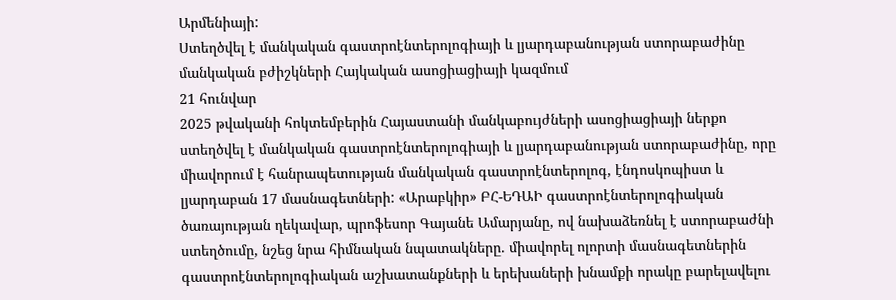Արմենիայի:
Ստեղծվել է մանկական գաստրոէնտերոլոգիայի և լյարդաբանության ստորաբաժինը մանկական բժիշկների Հայկական ասոցիացիայի կազմում
21 հունվար
2025 թվականի հոկտեմբերին Հայաստանի մանկաբույժների ասոցիացիայի ներքո ստեղծվել է մանկական գաստրոէնտերոլոգիայի և լյարդաբանության ստորաբաժինը, որը միավորում է հանրապետության մանկական գաստրոէնտերոլոգ, էնդոսկոպիստ և լյարդաբան 17 մասնագետների: «Արաբկիր» ԲՀ-ԵԴԱԻ գաստրոէնտերոլոգիական ծառայության ղեկավար, պրոֆեսոր Գայանե Ամարյանը, ով նախաձեռնել է ստորաբաժնի ստեղծումը, նշեց նրա հիմնական նպատակները. միավորել ոլորտի մասնագետներին գաստրոէնտերոլոգիական աշխատանքների և երեխաների խնամքի որակը բարելավելու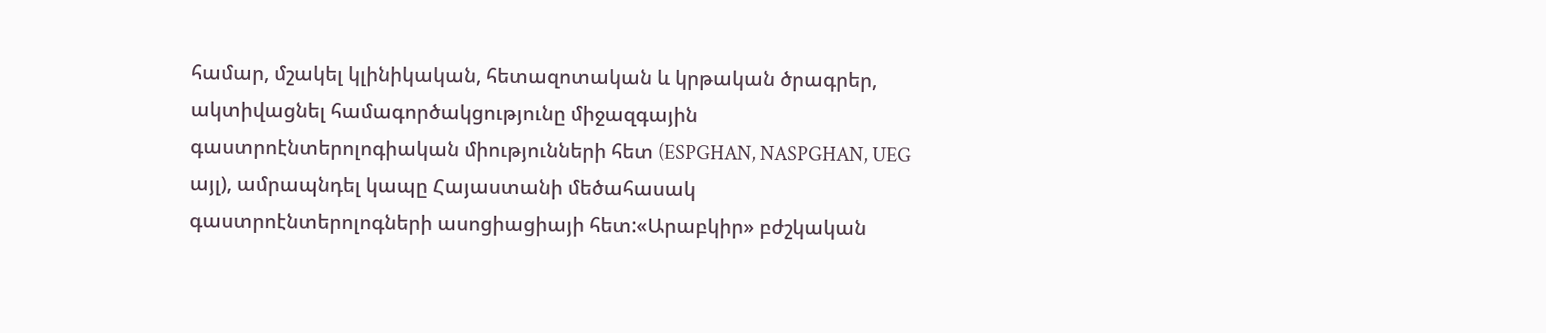համար, մշակել կլինիկական, հետազոտական և կրթական ծրագրեր, ակտիվացնել համագործակցությունը միջազգային գաստրոէնտերոլոգիական միությունների հետ (ESPGHAN, NASPGHAN, UEG այլ), ամրապնդել կապը Հայաստանի մեծահասակ գաստրոէնտերոլոգների ասոցիացիայի հետ:«Արաբկիր» բժշկական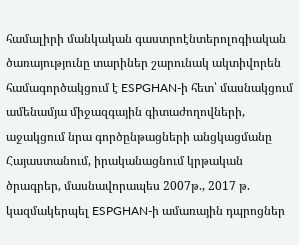համալիրի մանկական գաստրոէնտերոլոգիական ծառայությունը տարիներ շարունակ ակտիվորեն համագործակցում է ESPGHAN-ի հետ՝ մասնակցում ամենամյա միջազգային գիտաժողովների, աջակցում նրա գործընթացների անցկացմանը Հայաստանում, իրականացնում կրթական ծրագրեր, մասնավորապես 2007թ., 2017 թ. կազմակերպել ESPGHAN-ի ամառային դպրոցներ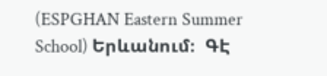(ESPGHAN Eastern Summer School) Երևանում։  ԳԷ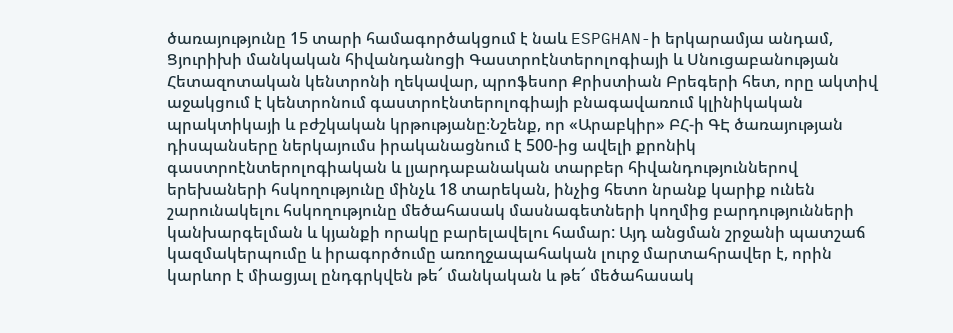ծառայությունը 15 տարի համագործակցում է նաև ESPGHAN-ի երկարամյա անդամ, Ցյուրիխի մանկական հիվանդանոցի Գաստրոէնտերոլոգիայի և Սնուցաբանության Հետազոտական կենտրոնի ղեկավար, պրոֆեսոր Քրիստիան Բրեգերի հետ, որը ակտիվ աջակցում է կենտրոնում գաստրոէնտերոլոգիայի բնագավառում կլինիկական պրակտիկայի և բժշկական կրթությանը։Նշենք, որ «Արաբկիր» ԲՀ-ի ԳԷ ծառայության դիսպանսերը ներկայումս իրականացնում է 500-ից ավելի քրոնիկ գաստրոէնտերոլոգիական և լյարդաբանական տարբեր հիվանդություններով երեխաների հսկողությունը մինչև 18 տարեկան, ինչից հետո նրանք կարիք ունեն շարունակելու հսկողությունը մեծահասակ մասնագետների կողմից բարդությունների կանխարգելման և կյանքի որակը բարելավելու համար: Այդ անցման շրջանի պատշաճ կազմակերպումը և իրագործումը առողջապահական լուրջ մարտահրավեր է, որին կարևոր է միացյալ ընդգրկվեն թե՜ մանկական և թե՜ մեծահասակ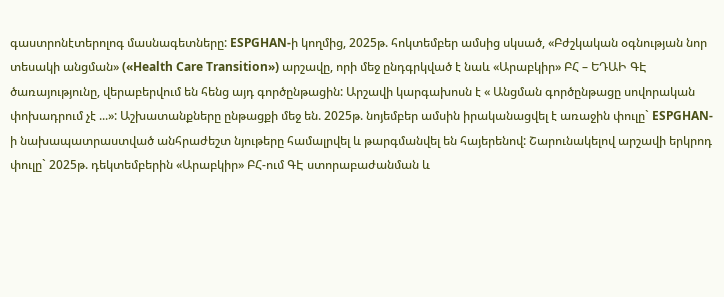գաստրոնէտերոլոգ մասնագետները: ESPGHAN-ի կողմից, 2025թ. հոկտեմբեր ամսից սկսած, «Բժշկական օգնության նոր տեսակի անցման» («Health Care Transition») արշավը, որի մեջ ընդգրկված է նաև «Արաբկիր» ԲՀ – ԵԴԱԻ ԳԷ ծառայությունը, վերաբերվում են հենց այդ գործընթացին: Արշավի կարգախոսն է « Անցման գործընթացը սովորական փոխադրում չէ ...»: Աշխատանքները ընթացքի մեջ են. 2025թ. նոյեմբեր ամսին իրականացվել է առաջին փուլը` ESPGHAN-ի նախապատրաստված անհրաժեշտ նյութերը համալրվել և թարգմանվել են հայերենով: Շարունակելով արշավի երկրոդ փուլը` 2025թ. դեկտեմբերին «Արաբկիր» ԲՀ-ում ԳԷ ստորաբաժանման և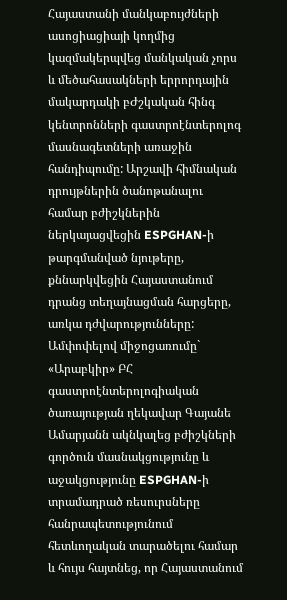Հայաստանի մանկաբույժների ասոցիացիայի կողմից կազմակերպվեց մանկական չորս և մեծահասակների երրորդային մակարդակի բԺշկական հինգ կենտրոնների գաստրոէնտերոլոգ մասնագետների առաջին հանդիպումը: Արշավի հիմնական դրույթներին ծանոթանալու համար բժիշկներին ներկայացվեցին ESPGHAN-ի թարգմանված նյութերը, քննարկվեցին Հայաստանում դրանց տեղայնացման հարցերը, առկա դժվարությունները: Ամփոփելով միջոցառումը` «Արաբկիր» ԲՀ գաստրոէնտերոլոգիական ծառայության ղեկավար Գայանե Ամարյանն ակնկալեց բժիշկների գործուն մասնակցությունը և աջակցությունը ESPGHAN-ի տրամադրած ռեսուրսները հանրապետությունում հետևողական տարածելու համար և հույս հայտնեց, որ Հայաստանում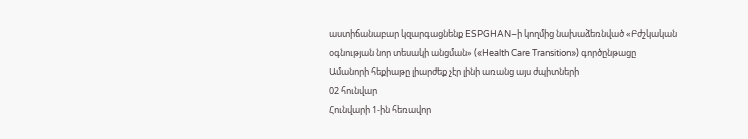աստիճանաբար կզարգացնենք ESPGHAN–ի կողմից նախաձեռնված «Բժշկական օգնության նոր տեսակի անցման» («Health Care Transition») գործընթացը
Ամանորի հեքիաթը լիարժեք չէր լինի առանց այս ժպիտների
02 հունվար
Հունվարի 1-ին հեռավոր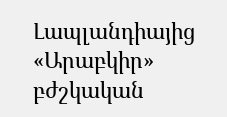Լապլանդիայից «Արաբկիր» բժշկական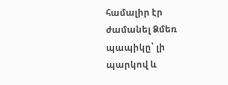համալիր էր ժամանել Ձմեռ պապիկը՝ լի պարկով և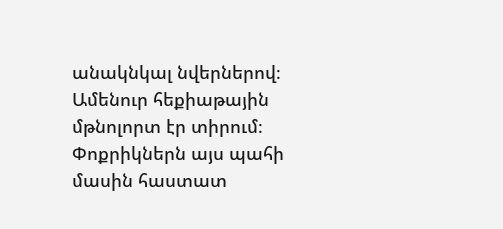անակնկալ նվերներով։ Ամենուր հեքիաթային մթնոլորտ էր տիրում։ Փոքրիկներն այս պահի մասին հաստատ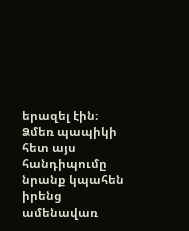երազել էին։ Ձմեռ պապիկի հետ այս հանդիպումը նրանք կպահեն իրենց ամենավառ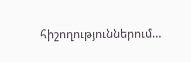հիշողություններում…